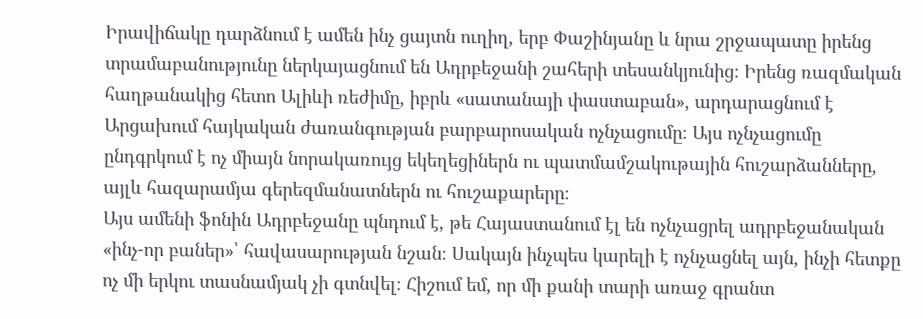Իրավիճակը դարձնում է ամեն ինչ ցայտն ուղիղ, երբ Փաշինյանը և նրա շրջապատը իրենց տրամաբանությունը ներկայացնում են Ադրբեջանի շահերի տեսանկյունից։ Իրենց ռազմական հաղթանակից հետո Ալիևի ռեժիմը, իբրև «սատանայի փաստաբան», արդարացնում է Արցախում հայկական ժառանգության բարբարոսական ոչնչացումը։ Այս ոչնչացումը ընդգրկում է ոչ միայն նորակառույց եկեղեցիներն ու պատմամշակութային հուշարձանները, այլև հազարամյա գերեզմանատներն ու հուշաքարերը։
Այս ամենի ֆոնին Ադրբեջանը պնդում է, թե Հայաստանում էլ են ոչնչացրել ադրբեջանական «ինչ-որ բաներ»՝ հավասարության նշան։ Սակայն ինչպես կարելի է ոչնչացնել այն, ինչի հետքը ոչ մի երկու տասնամյակ չի գտնվել։ Հիշում եմ, որ մի քանի տարի առաջ գրանտ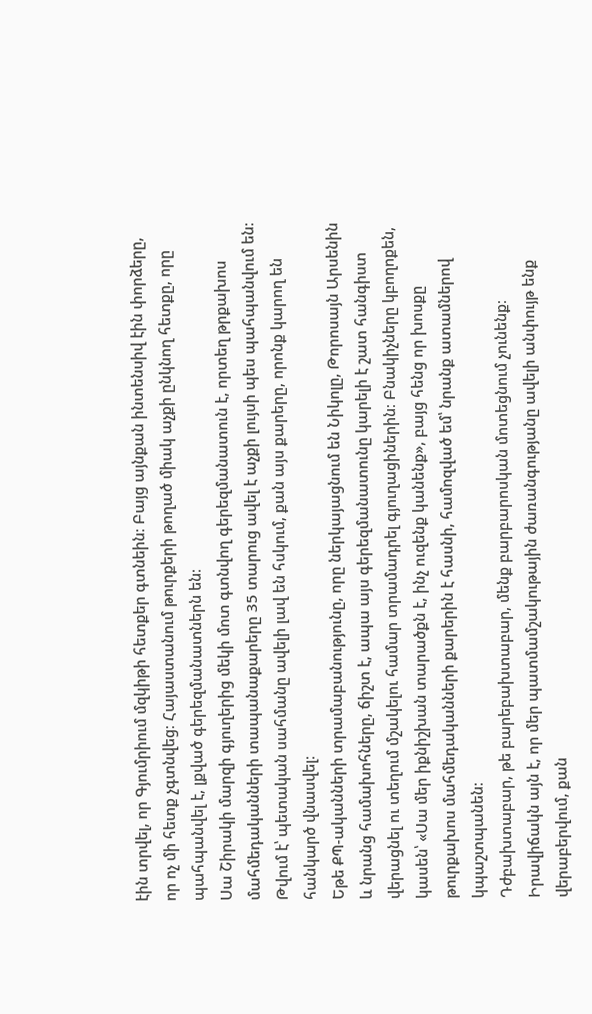էին տրվել, որ Գյումրիում մզկիթի հետքեր գտնեին։ Բայց այնքան ինտենսիվ էին փորձերը, որ ոչ մի հետք չգտնվեց։ Հայաստանում թուրքերի թողած միակ աչքի ընկնող հետքը, որը պահպանվել է, լքված գերեզմանատներն են։
Սա Շիրակի մարզի գյուղերից մեկի մոտ գտնվող գերեզմանատուն է, որտեղ թրքախոս մահմեդականների տապանաքարերը 35 տարուց ավել է աչքի լույսի պես պահպանվում են։ Թվում է՝ պետական սահմանը ավելի լավ են հսկում, քան այս քարերը, որոնք կարող են հանկարծ վնասվել։
Եթե ՔՊ-ականների տրամաբանությունը, որը ներկայացնում են Նիկոլը, Թորոսայն Արսենին և նրանց համախոհները, ճիշտ է, ապա այս գերեզմանատունը կարելի է շատ հանգիստ վերացնել ու տեղում մշակելու համար տրամադրել գյուղացիներին։ Բնակիչները կբողոքեն, կասեն՝ «Սա մեր իքնիշխան տարածքն է, ինչ ուզենք կանենք», բայց հենց որ խոսքը թուրքախոս մահմեդականների քարերին է հասնի, համոզված եմ՝ նրանք ատամներով կպաշտպանեն։
Դժբախտաբար, թե բարեբախտաբար, մենք բարբարոսկան մոտեցնում չունենք։ Իրավիճակն այն է, որ մեր պատմամշակութային ժառանգությանը ավելի անփույթ ենք վերաբերվում, քան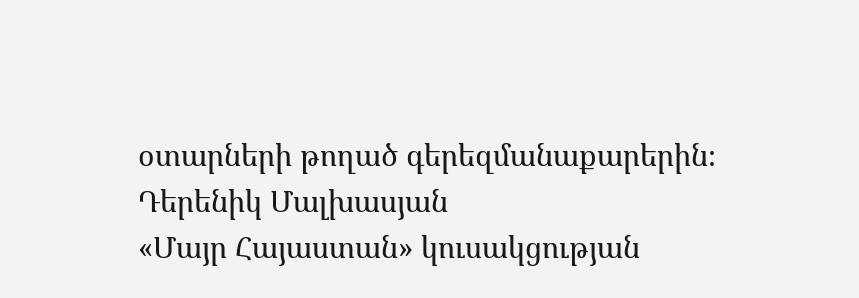օտարների թողած գերեզմանաքարերին։
Դերենիկ Մալխասյան
«Մայր Հայաստան» կուսակցության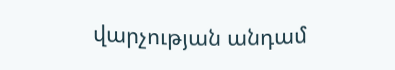վարչության անդամ